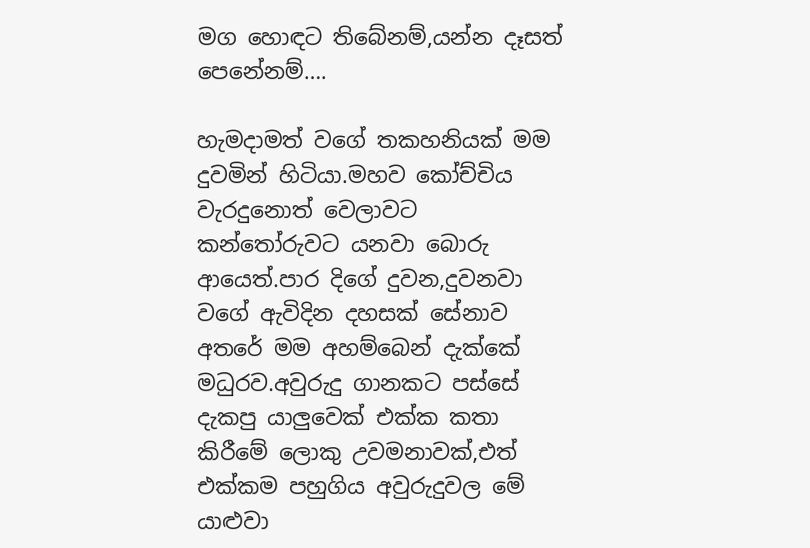මග හොඳට තිබේනම්,යන්න දෑසත් පෙනේනම්….

හැමදාමත් වගේ තකහනියක් මම දුවමින් හිටියා.මහව කෝච්චිය වැරදුනොත් වෙලාවට කන්තෝරුවට යනවා බොරු ආයෙත්.පාර දිගේ දුවන,දුවනවා වගේ ඇවිදින දහසක් සේනාව අතරේ මම අහම්බෙන් දැක්කේ මධුරව.අවුරුදු ගානකට පස්සේ දැකපු යාලුවෙක් එක්ක කතා කිරීමේ ලොකු උවමනාවක්,එත් එක්කම පහුගිය අවුරුදුවල මේ යාළුවා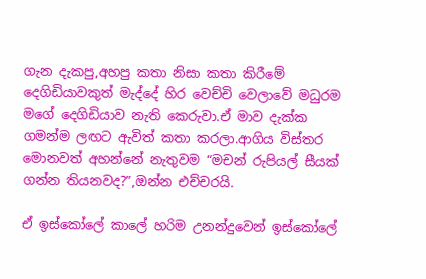ගැන දැකපු,අහපු කතා නිසා කතා කිරීමේ දෙගිඩියාවකුත් මැද්දේ හිර වෙච්චි වෙලාවේ මධුරම මගේ දෙගිඩියාව නැති කෙරුවා.ඒ මාව දැක්ක ගමන්ම ලඟට ඇවිත් කතා කරලා.ආගිය විස්තර මොනවත් අහන්නේ නැතුවම “මචන් රුපියල් සීයක් ගන්න තියනවද?”,ඔන්න එච්චරයි.

ඒ ඉස්කෝලේ කාලේ හරිම උනන්දුවෙන් ඉස්කෝලේ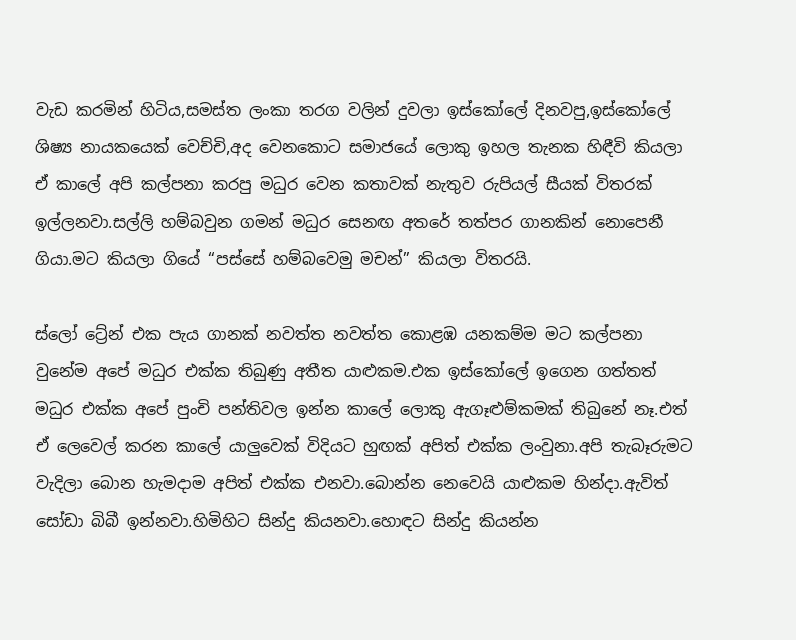වැඩ කරමින් හිටිය,සමස්ත ලංකා තරග වලින් දුවලා ඉස්කෝලේ දිනවපු,ඉස්කෝලේ ශිෂ්‍ය නායකයෙක් වෙච්චි,අද වෙනකොට සමාජයේ ලොකු ඉහල තැනක හිඳීවි කියලා ඒ කාලේ අපි කල්පනා කරපු මධුර වෙන කතාවක් නැතුව රුපියල් සීයක් විතරක් ඉල්ලනවා.සල්ලි හම්බවුන ගමන් මධුර සෙනඟ අතරේ තත්පර ගානකින් නොපෙනී ගියා.මට කියලා ගියේ “පස්සේ හම්බවෙමු මචන්” කියලා විතරයි.

ස්ලෝ ට්‍රේන් එක පැය ගානක් නවත්ත නවත්ත කොළඹ යනකම්ම මට කල්පනා වුනේම අපේ මධුර එක්ක තිබුණු අතීත යාළුකම.එක ඉස්කෝලේ ඉගෙන ගත්තත් මධුර එක්ක අපේ පුංචි පන්තිවල ඉන්න කාලේ ලොකු ඇගෑළුම්කමක් තිබුනේ නෑ.එත් ඒ ලෙවෙල් කරන කාලේ යාලුවෙක් විදියට හුඟක් අපිත් එක්ක ලංවුනා.අපි තැබෑරුමට වැදිලා බොන හැමදාම අපිත් එක්ක එනවා.බොන්න නෙවෙයි යාළුකම හින්දා.ඇවිත් සෝඩා බිබී ඉන්නවා.හිමිහිට සින්දු කියනවා.හොඳට සින්දු කියන්න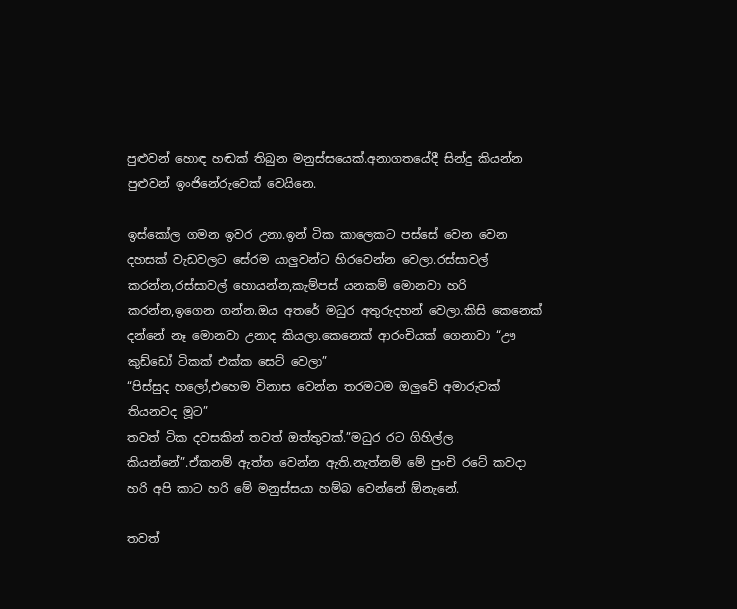පුළුවන් හොඳ හඬක් තිබුන මනුස්සයෙක්.අනාගතයේදී සින්දු කියන්න පුළුවන් ඉංජිනේරුවෙක් වෙයිනෙ.

ඉස්කෝල ගමන ඉවර උනා.ඉන් ටික කාලෙකට පස්සේ වෙන වෙන දහසක් වැඩවලට සේරම යාලුවන්ට හිරවෙන්න වෙලා.රස්සාවල් කරන්න,රස්සාවල් හොයන්න,කැම්පස් යනකම් මොනවා හරි කරන්න,ඉගෙන ගන්න.ඔය අතරේ මධුර අතුරුදහන් වෙලා.කිසි කෙනෙක් දන්නේ නෑ මොනවා උනාද කියලා.කෙනෙක් ආරංචියක් ගෙනාවා “ඌ කුඩ්ඩෝ ටිකක් එක්ක සෙට් වෙලා”
“පිස්සුද හලෝ,එහෙම විනාස වෙන්න තරමටම ඔලුවේ අමාරුවක් තියනවද මූට”
තවත් ටික දවසකින් තවත් ඔත්තුවක්.”මධුර රට ගිහිල්ල කියන්නේ”.ඒකනම් ඇත්ත වෙන්න ඇති.නැත්නම් මේ පුංචි රටේ කවදා හරි අපි කාට හරි මේ මනුස්සයා හම්බ වෙන්නේ ඕනැනේ.

තවත්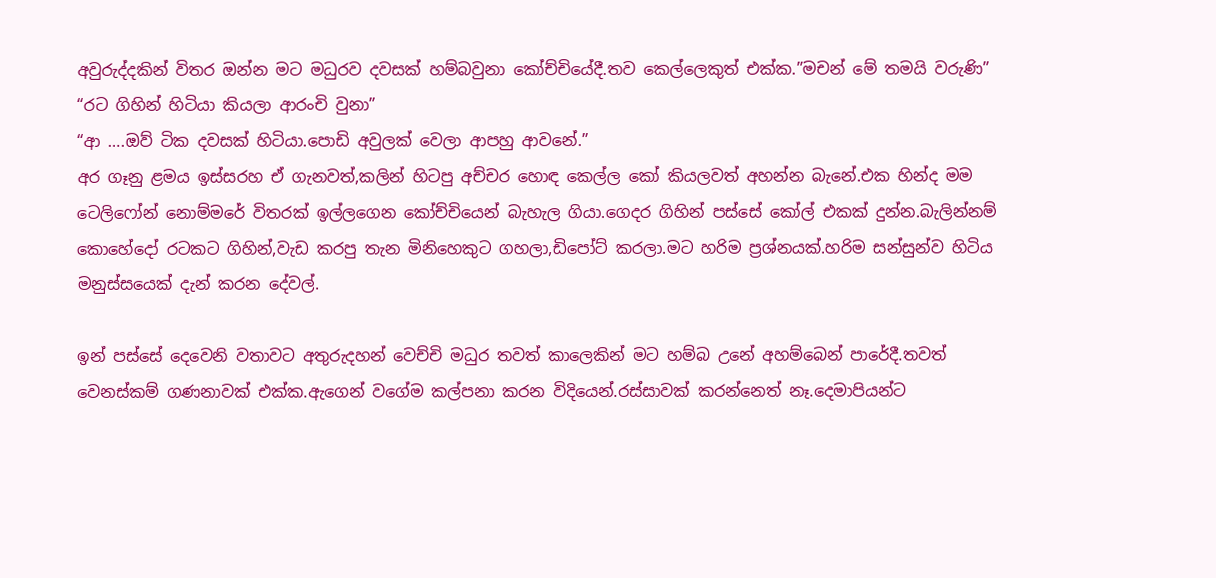අවුරුද්දකින් විතර ඔන්න මට මධුරව දවසක් හම්බවුනා කෝච්චියේදී.තව කෙල්ලෙකුත් එක්ක.”මචන් මේ තමයි වරුණි”
“රට ගිහින් හිටියා කියලා ආරංචි වුනා”
“ආ ….ඔව් ටික දවසක් හිටියා.පොඩි අවුලක් වෙලා ආපහු ආවනේ.”
අර ගෑනු ළමය ඉස්සරහ ඒ ගැනවත්,කලින් හිටපු අච්චර හොඳ කෙල්ල කෝ කියලවත් අහන්න බැනේ.එක හින්ද මම ටෙලිෆෝන් නොම්මරේ විතරක් ඉල්ලගෙන කෝච්චියෙන් බැහැල ගියා.ගෙදර ගිහින් පස්සේ කෝල් එකක් දුන්න.බැලින්නම් කොහේදෝ රටකට ගිහින්,වැඩ කරපු තැන මිනිහෙකුට ගහලා,ඩිපෝට් කරලා.මට හරිම ප්‍රශ්නයක්.හරිම සන්සුන්ව හිටිය  මනුස්සයෙක් දැන් කරන දේවල්.

ඉන් පස්සේ දෙවෙනි වතාවට අතුරුදහන් වෙච්චි මධුර තවත් කාලෙකින් මට හම්බ උනේ අහම්බෙන් පාරේදී.තවත් වෙනස්කම් ගණනාවක් එක්ක.ඇගෙන් වගේම කල්පනා කරන විදියෙන්.රස්සාවක් කරන්නෙත් නෑ.දෙමාපියන්ට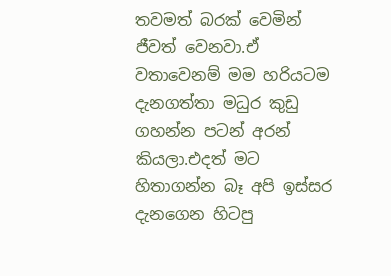තවමත් බරක් වෙමින් ජීවත් වෙනවා.ඒ වතාවෙනම් මම හරියටම දැනගත්තා මධුර කුඩු ගහන්න පටන් අරන් කියලා.එදත් මට හිතාගන්න බෑ අපි ඉස්සර දැනගෙන හිටපු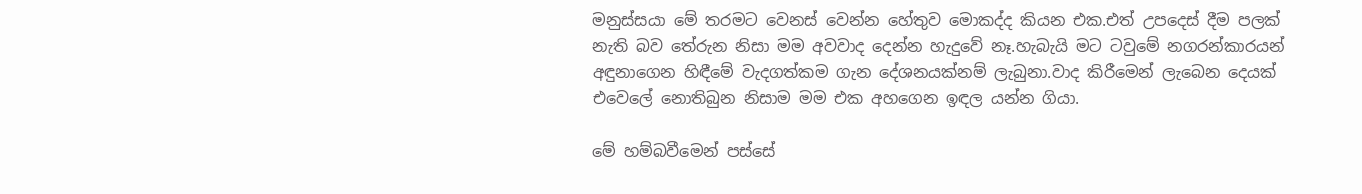මනුස්සයා මේ තරමට වෙනස් වෙන්න හේතුව මොකද්ද කියන එක.එත් උපදෙස් දීම පලක් නැති බව තේරුන නිසා මම අවවාද දෙන්න හැදුවේ නෑ.හැබැයි මට ටවුමේ නගරන්කාරයන් අඳුනාගෙන හිඳීමේ වැදගත්කම ගැන දේශනයක්නම් ලැබුනා.වාද කිරීමෙන් ලැබෙන දෙයක් එවෙලේ නොතිබුන නිසාම මම එක අහගෙන ඉඳල යන්න ගියා.

මේ හම්බවීමෙන් පස්සේ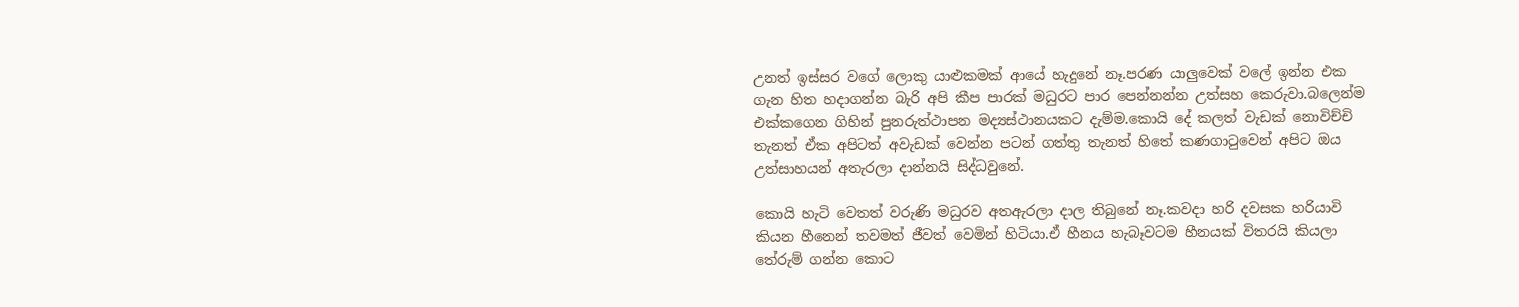උනත් ඉස්සර වගේ ලොකු යාළුකමක් ආයේ හැදුනේ නෑ.පරණ යාලුවෙක් වලේ ඉන්න එක ගැන හිත හදාගන්න බැරි අපි කීප පාරක් මධුරට පාර පෙන්නන්න උත්සහ කෙරුවා.බලෙන්ම එක්කගෙන ගිහින් පුනරුත්ථාපන මද්‍යස්ථානයකට දැම්ම.කොයි දේ කලත් වැඩක් නොවිච්චි තැනත් ඒක අපිටත් අවැඩක් වෙන්න පටන් ගත්තු තැනත් හිතේ කණගාටුවෙන් අපිට ඔය උත්සාහයන් අතැරලා දාන්නයි සිද්ධවුනේ.

කොයි හැටි වෙතත් වරුණි මධුරව අතඇරලා දාල තිබුනේ නෑ.කවදා හරි දවසක හරියාවි කියන හීනෙන් තවමත් ජීවත් වෙමින් හිටියා.ඒ හීනය හැබෑවටම හීනයක් විතරයි කියලා තේරුම් ගන්න කොට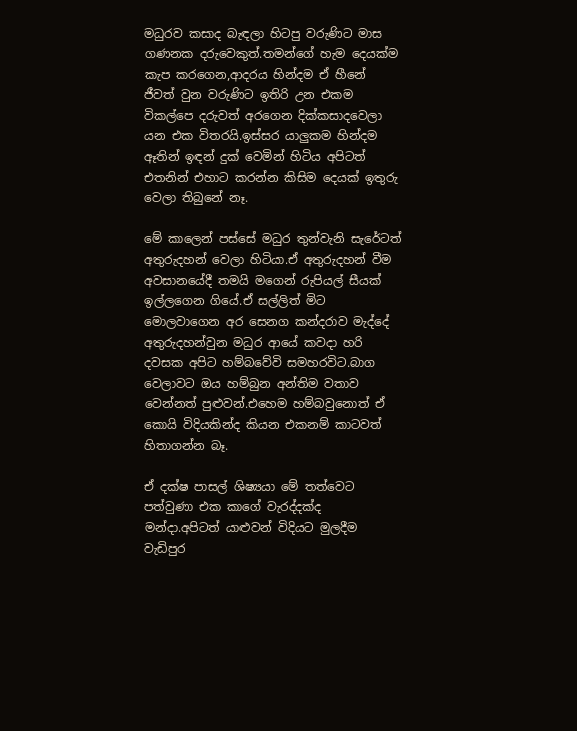මධුරව කසාද බැඳලා හිටපු වරුණිට මාස ගණනක දරුවෙකුත්.තමන්ගේ හැම දෙයක්ම කැප කරගෙන,ආදරය හින්දම ඒ හීනේ ජීවත් වුන වරුණිට ඉතිරි උන එකම විකල්පෙ දරුවත් අරගෙන දික්කසාදවෙලා යන එක විතරයි.ඉස්සර යාලුකම හින්දම ඈතින් ඉඳන් දුක් වෙමින් හිටිය අපිටත් එතනින් එහාට කරන්න කිසිම දෙයක් ඉතුරු වෙලා තිබුනේ නෑ.

මේ කාලෙන් පස්සේ මධුර තුන්වැනි සැරේටත් අතුරුදහන් වෙලා හිටියා.ඒ අතුරුදහන් වීම අවසානයේදී තමයි මගෙන් රුපියල් සීයක් ඉල්ලගෙන ගියේ.ඒ සල්ලිත් මිට මොලවාගෙන අර සෙනග කන්දරාව මැද්දේ අතුරුදහන්වුන මධුර ආයේ කවදා හරි දවසක අපිට හම්බවේවි සමහරවිට.බාග වෙලාවට ඔය හම්බුන අන්තිම වතාව වෙන්නත් පුළුවන්.එහෙම හම්බවුනොත් ඒ කොයි විදියකින්ද කියන එකනම් කාටවත් හිතාගන්න බෑ.

ඒ දක්ෂ පාසල් ශිෂ්‍යයා මේ තත්වෙට පත්වුණා එක කාගේ වැරද්දක්ද මන්දා.අපිටත් යාළුවන් විදියට මුලදීම වැඩිපුර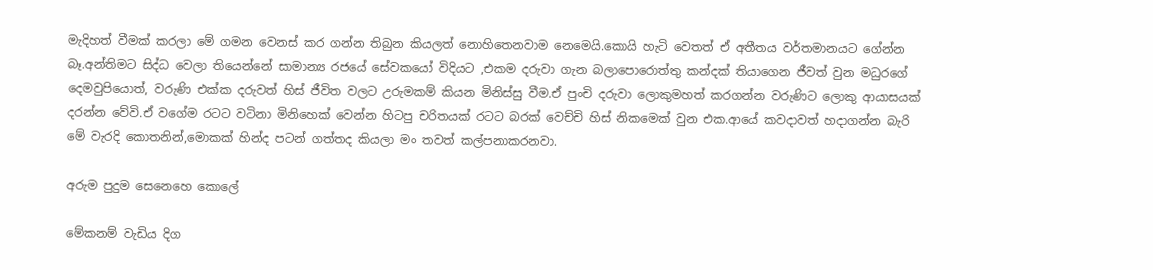මැදිහත් වීමක් කරලා මේ ගමන වෙනස් කර ගන්න තිබුන කියලත් නොහිතෙනවාම නෙමෙයි.කොයි හැටි වෙතත් ඒ අතීතය වර්තමානයට ගේන්න බෑ.අන්තිමට සිද්ධ වෙලා තියෙන්නේ සාමාන්‍ය රජයේ සේවකයෝ විදියට ,එකම දරුවා ගැන බලාපොරොත්තු කන්දක් තියාගෙන ජීවත් වුන මධුරගේ දෙමවුපියොත්, වරුණි එක්ක දරුවත් හිස් ජීවිත වලට උරුමකම් කියන මිනිස්සු වීම.ඒ පුංචි දරුවා ලොකුමහත් කරගන්න වරුණිට ලොකු ආයාසයක් දරන්න වේවි.ඒ වගේම රටට වටිනා මිනිහෙක් වෙන්න හිටපු චරිතයක් රටට බරක් වෙච්චි හිස් නිකමෙක් වුන එක.ආයේ කවදාවත් හදාගන්න බැරි මේ වැරදි කොතනින්,මොකක් හින්ද පටන් ගත්තද කියලා මං තවත් කල්පනාකරනවා.

අරුම පුදුම සෙනෙහෙ කොලේ

මේකනම් වැඩිය දිග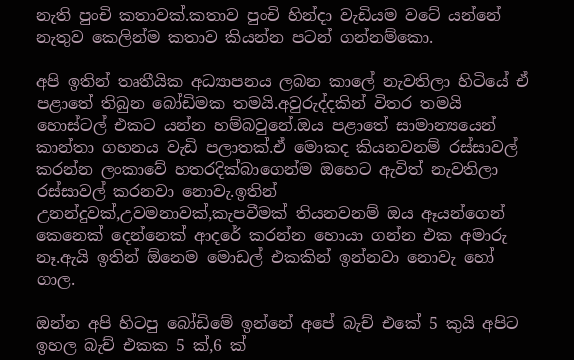නැති පුංචි කතාවක්.කතාව පුංචි හින්දා වැඩියම වටේ යන්නේ නැතුව කෙලින්ම කතාව කියන්න පටන් ගන්නම්කො.

අපි ඉතින් තෘතීයික අධ්‍යාපනය ලබන කාලේ නැවතිලා හිටියේ ඒ පළාතේ තිබුන බෝඩිමක තමයි.අවුරුද්දකින් විතර තමයි හොස්ටල් එකට යන්න හම්බවුනේ.ඔය පළාතේ සාමාන්‍යයෙන් කාන්තා ගහනය වැඩි පලාතක්.ඒ මොකද කියනවනම් රස්සාවල් කරන්න ලංකාවේ හතරදික්බාගෙන්ම ඔහෙට ඇවිත් නැවතිලා රස්සාවල් කරනවා නොවැ.ඉතින් උනන්දුවක්,උවමනාවක්,කැපවීමක් තියනවනම් ඔය ඈයන්ගෙන් කෙනෙක් දෙන්නෙක් ආදරේ කරන්න හොයා ගන්න එක අමාරු නෑ.ඇයි ඉතින් ඕනෙම මොඩල් එකකින් ඉන්නවා නොවැ හෝ ගාල.

ඔන්න අපි හිටපු බෝඩිමේ ඉන්නේ අපේ බැච් එකේ 5 කුයි අපිට ඉහල බැච් එකක 5 ක්,6 ක්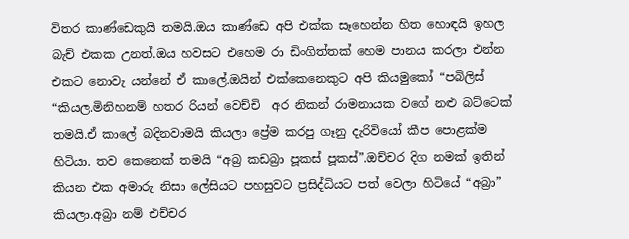විතර කාණ්ඩෙකුයි තමයි.ඔය කාණ්ඩෙ අපි එක්ක සෑහෙන්න හිත හොඳයි ඉහල බැච් එකක උනත්.ඔය හවසට එහෙම රා ඩිංගිත්තක් හෙම පානය කරලා එන්න එකට නොවැ යන්නේ ඒ කාලේ.ඔයින් එක්කෙනෙකුට අපි කියමුකෝ “පබිලිස් “කියල.මිනිහනම් හතර රියන් වෙච්චි  අර නිකන් රාමනායක වගේ නළු බට්ටෙක් තමයි.ඒ කාලේ බදිනවාමයි කියලා ප්‍රේම කරපු ගෑනු දැරිවියෝ කීප පොළක්ම හිටියා. තව කෙනෙක් තමයි “අබ්‍ර කඩබ්‍රා පූකස් පූකස්”.ඔච්චර දිග නමක් ඉතින් කියන එක අමාරු නිසා ලේසියට පහසුවට ප්‍රසිද්ධියට පත් වෙලා හිටියේ “අබ්‍රා” කියලා.අබ්‍රා නම් එච්චර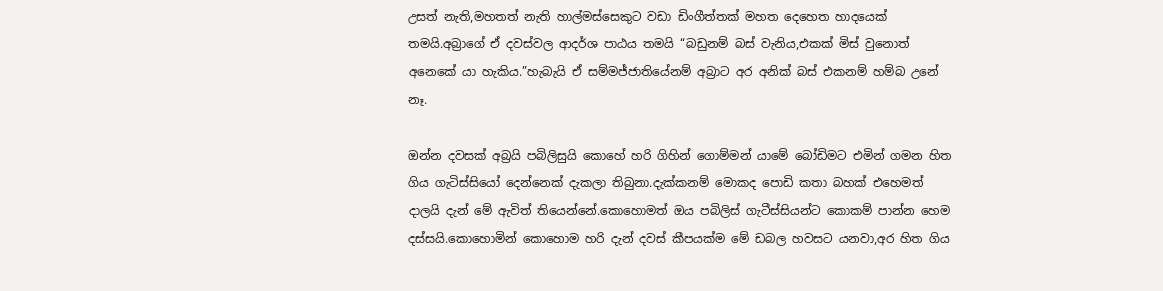උසත් නැති,මහතත් නැති හාල්මස්සෙකුට වඩා ඩිංගීත්තක් මහත දෙහෙත හාදයෙක් තමයි.අබ්‍රාගේ ඒ දවස්වල ආදර්ශ පාඨය තමයි “බඩුනම් බස් වැනිය,එකක් මිස් වුනොත් අනෙකේ යා හැකිය.”හැබැයි ඒ සම්මජ්ජාතියේනම් අබ්‍රාට අර අනික් බස් එකනම් හම්බ උනේ නෑ.

ඔන්න දවසක් අබ්‍රයි පබිලිසුයි කොහේ හරි ගිහින් ගොම්මන් යාමේ බෝඩිමට එමින් ගමන හිත ගිය ගැටිස්සියෝ දෙන්නෙක් දැකලා තිබුනා.දැක්කනම් මොකද පොඩි කතා බහක් එහෙමත් දාලයි දැන් මේ ඇවිත් තියෙන්නේ.කොහොමත් ඔය පබිලිස් ගැටීස්සියන්ට කොකම් පාන්න හෙම දස්සයි.කොහොමින් කොහොම හරි දැන් දවස් කීපයක්ම මේ ඩබල හවසට යනවා,අර හිත ගිය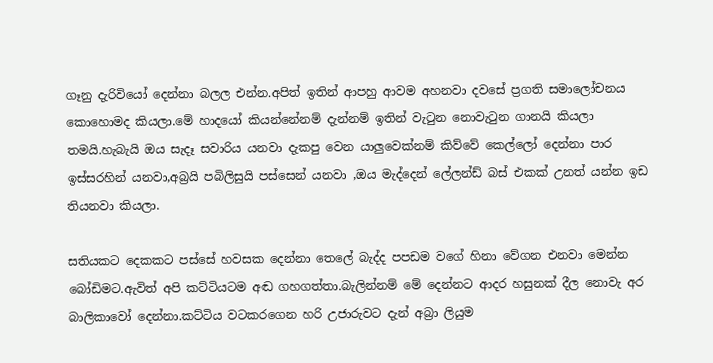ගෑනු දැරිවියෝ දෙන්නා බලල එන්න.අපිත් ඉතින් ආපහු ආවම අහනවා දවසේ ප්‍රගති සමාලෝචනය කොහොමද කියලා.මේ හාදයෝ කියන්නේනම් දැන්නම් ඉතින් වැටුන නොවැටුන ගානයි කියලා තමයි.හැබැයි ඔය සැදෑ සවාරිය යනවා දැකපු වෙන යාලුවෙක්නම් කිව්වේ කෙල්ලෝ දෙන්නා පාර ඉස්සරහින් යනවා,අබ්‍රයි පබිලිසුයි පස්සෙන් යනවා ,ඔය මැද්දෙන් ලේලන්ඩ් බස් එකක් උනත් යන්න ඉඩ තියනවා කියලා.

සතියකට දෙකකට පස්සේ හවසක දෙන්නා තෙලේ බැද්ද පපඩම වගේ හිනා වේගන එනවා මෙන්න බෝඩිමට.ඇවිත් අපි කට්ටියටම අඬ ගහගත්තා.බැලින්නම් මේ දෙන්නට ආදර හසුනක් දීල නොවැ අර බාලිකාවෝ දෙන්නා.කට්ටිය වටකරගෙන හරි උජාරුවට දැන් අබ්‍රා ලියුම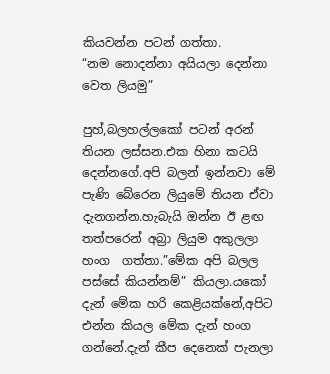කියවන්න පටන් ගත්තා.
“නම නොදන්නා අයියලා දෙන්නා වෙත ලියමු”

පුහ්,බලහල්ලකෝ පටන් අරන් තියන ලස්සන.එක හිනා කටයි දෙන්නගේ.අපි බලන් ඉන්නවා මේ පැණි බේරෙන ලියුමේ තියන ඒවා දැනගන්න.හැබැයි ඔන්න ඊ ළඟ තත්පරෙන් අබ්‍රා ලියුම අකුලලා හංග  ගත්තා.”මේක අපි බලල පස්සේ කියන්නම්” කියලා.යකෝ දැන් මේක හරි කෙළියක්නේ,අපිට එන්න කියල මේක දැන් හංග ගන්නේ.දැන් කීප දෙනෙක් පැනලා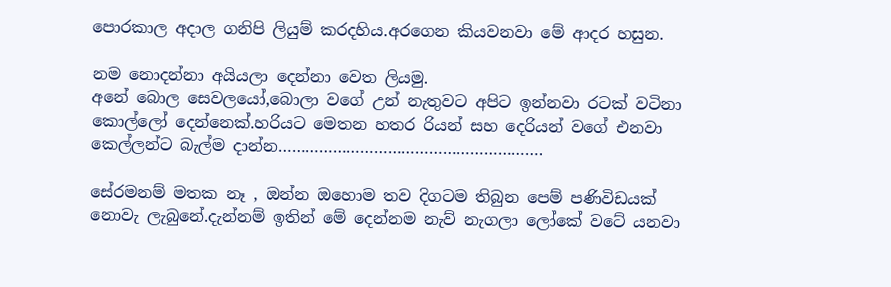පොරකාල අදාල ගනිපි ලියුම් කරදහිය.අරගෙන කියවනවා මේ ආදර හසුන.

නම නොදන්නා අයියලා දෙන්නා වෙත ලියමු.
අනේ බොල සෙවලයෝ,බොලා වගේ උන් නැතුවට අපිට ඉන්නවා රටක් වටිනා කොල්ලෝ දෙන්නෙක්.හරියට මෙතන හතර රියන් සහ දෙරියන් වගේ එනවා කෙල්ලන්ට බැල්ම දාන්න………………………………………………….

සේරමනම් මතක නෑ , ඔන්න ඔහොම තව දිගටම තිබුන පෙම් පණිවිඩයක් නොවැ ලැබුනේ.දැන්නම් ඉතින් මේ දෙන්නම නැව් නැගලා ලෝකේ වටේ යනවා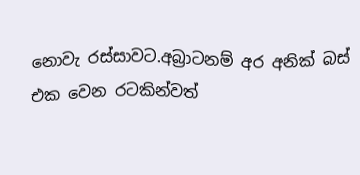නොවැ රස්සාවට.අබ්‍රාටනම් අර අනික් බස් එක වෙන රටකින්වත්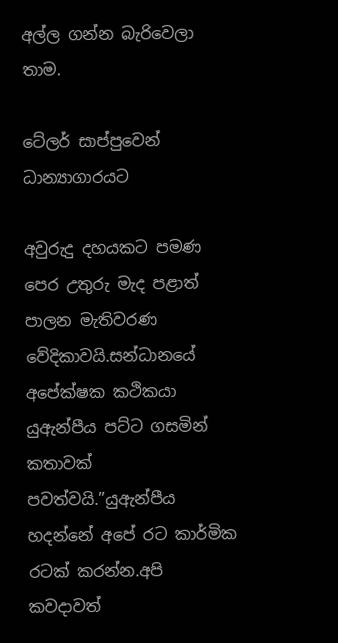අල්ල ගන්න බැරිවෙලා තාම.

ටේලර් සාප්පුවෙන් ධාන්‍යාගාරයට

අවුරුදු දහයකට පමණ පෙර උතුරු මැද පළාත් පාලන මැතිවරණ වේදිකාවයි.සන්ධානයේ අපේක්ෂක කථිකයා යුඇන්පීය පට්ට ගසමින් කතාවක් පවත්වයි.”යුඇන්පීය හදන්නේ අපේ රට කාර්මික රටක් කරන්න.අපි කවදාවත්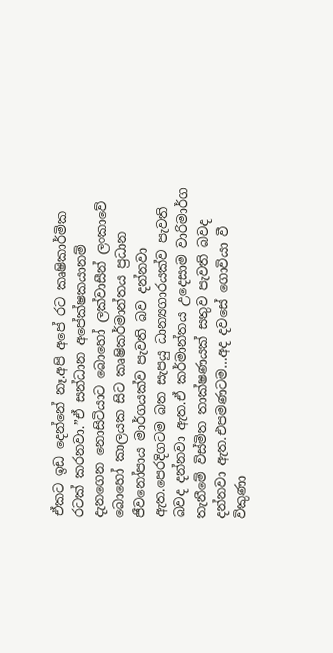ඒකට ඉඩ දෙන්නේ නෑ.අපි අපේ රට කෘෂිකාර්මික රටක් කරනවා.”ඒ සන්ධාන අපේක්ෂකයානම් දැනගෙන නොසිටියාට බොහෝ ලක්වාසීන් ලංකාවේ බොහෝ කාලයක සිට කෘෂිකර්මාන්තය ප්‍රධාන ජීවනෝපාය මාර්ගයක්ව පැවති බව දන්නවා ඇත.පෙරදිගටම බත සැපයු ධාන්‍යගාරයක්ව පැවති බවද දන්නවා ඇත.ඒ කර්මාන්තය උදෙසාම වාරිමාර්ග තැනීමේ විස්මිත තාක්ෂණයක් සතුව පැවති බවද දන්නවා ඇත.එපමණටම…අද දවසේ ගොවියා වී විකුණා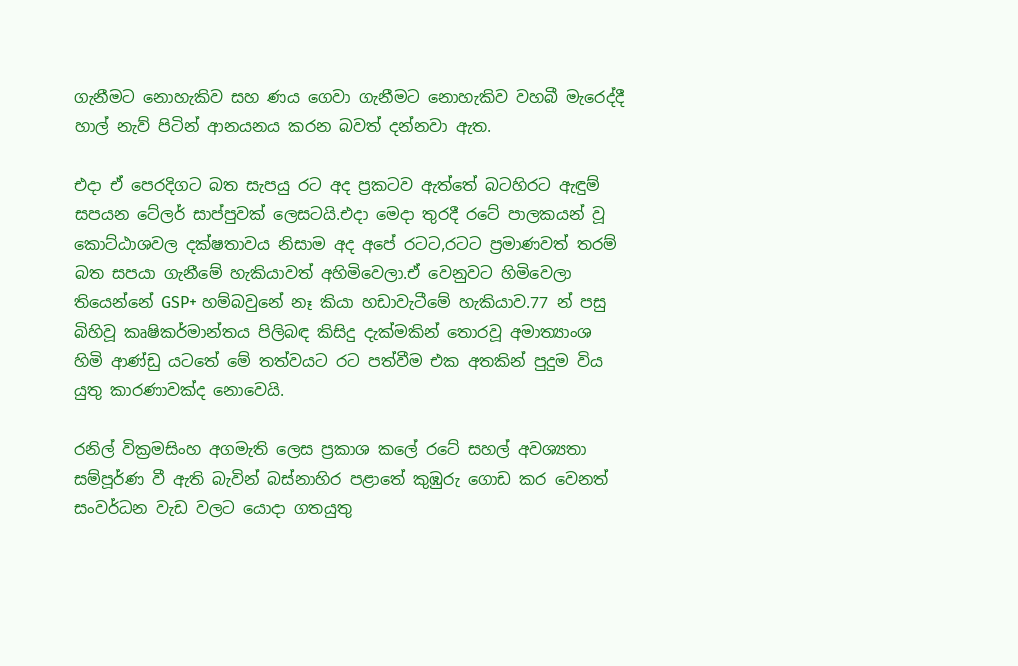ගැනීමට නොහැකිව සහ ණය ගෙවා ගැනීමට නොහැකිව වහබී මැරෙද්දී හාල් නැව් පිටින් ආනයනය කරන බවත් දන්නවා ඇත.

එදා ඒ පෙරදිගට බත සැපයු රට අද ප්‍රකටව ඇත්තේ බටහිරට ඇඳුම් සපයන ටේලර් සාප්පුවක් ලෙසටයි.එදා මෙදා තුරදී රටේ පාලකයන් වූ කොට්ඨාශවල දක්ෂතාවය නිසාම අද අපේ රටට,රටට ප්‍රමාණවත් තරම් බත සපයා ගැනීමේ හැකියාවත් අහිමිවෙලා.ඒ වෙනුවට හිමිවෙලා තියෙන්නේ GSP+ හම්බවුනේ නෑ කියා හඩාවැටීමේ හැකියාව.77 න් පසු බිහිවූ කෘෂිකර්මාන්තය පිලිබඳ කිසිදු දැක්මකින් තොරවූ අමාත්‍යාංශ හිමි ආණ්ඩු යටතේ මේ තත්වයට රට පත්වීම එක අතකින් පුදුම විය යුතු කාරණාවක්ද නොවෙයි.

රනිල් වික්‍රමසිංහ අගමැති ලෙස ප්‍රකාශ කලේ රටේ සහල් අවශ්‍යතා සම්පූර්ණ වී ඇති බැවින් බස්නාහිර පළාතේ කුඹුරු ගොඩ කර වෙනත් සංවර්ධන වැඩ වලට යොදා ගතයුතු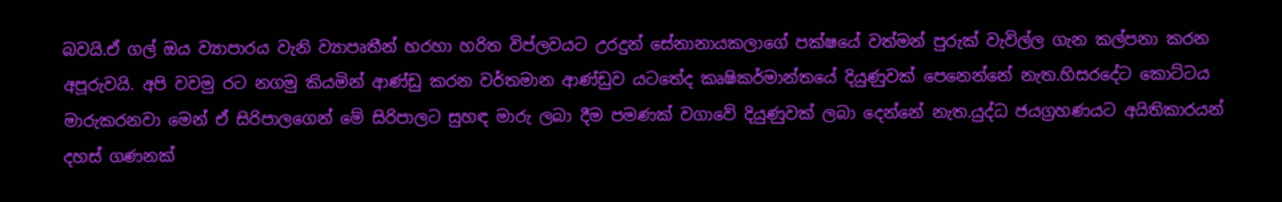බවයි.ඒ ගල් ඔය ව්‍යාපාරය වැනි ව්‍යාපෘතීන් හරහා හරිත විප්ලවයට උරදුන් සේනානායකලාගේ පක්ෂයේ වත්මන් පුරුක් වැවිල්ල ගැන කල්පනා කරන අපූරුවයි. අපි වවමු රට නගමු කියමින් ආණ්ඩු කරන වර්තමාන ආණ්ඩුව යටතේද කෘෂිකර්මාන්තයේ දියුණුවක් පෙනෙන්නේ නැත.හිසරදේට කොට්ටය මාරුකරනවා මෙන් ඒ සිරිපාලගෙන් මේ සිරිපාලට සුහඳ මාරු ලබා දීම පමණක් වගාවේ දියුණුවක් ලබා දෙන්නේ නැත.යුද්ධ ජයග්‍රහණයට අයිතිකාරයන් දහස් ගණනක්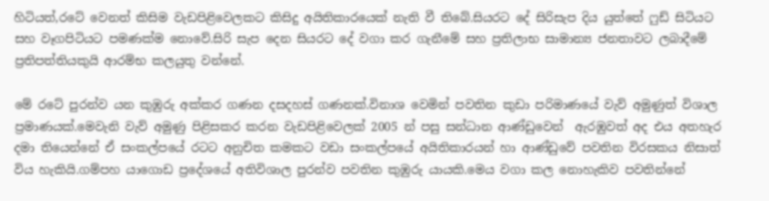හිටියත්,රටේ වෙනත් කිසිම වැඩපිළිවෙලකට කිසිදු අයිතිකාරයෙක් නැති වී තිබේ.සියරට දේ සිරිසැප දිය යුත්තේ ෆුඩ් සිටියට සහ වෑගපිටියට පමණක්ම නොවේ.සිරි සැප දෙන සියරට දේ වගා කර ගැනීමේ සහ ප්‍රතිලාභ සාමාන්‍ය ජනතාවට ලබාදීමේ ප්‍රතිපත්තියකුයි ආරම්භ කලයුතු වන්නේ.

මේ රටේ පුරන්ව යන කුඹුරු අක්කර ගණන දසදහස් ගණනක්.විනාශ වෙමින් පවතින කුඩා පරිමාණයේ වැව් අමුණුත් විශාල ප්‍රමාණයක්.මෙවැනි වැව් අමුණු පිළිසකර කරන වැඩපිළිවෙලක් 2005 න් පසු සන්ධාන ආණ්ඩුවෙන්  ඇරඹුවත් අද එය අතහැර දමා තියෙන්නේ ඒ සංකල්පයේ රටට අනුචිත කමකට වඩා සංකල්පයේ අයිතිකාරයන් හා ආණ්ඩුවේ පවතින විරසකය නිසාත් විය හැකියි.ගම්පහ යාගොඩ ප්‍රදේශයේ අතිවිශාල පුරන්ව පවතින කුඹුරු යායකි.මෙය වගා කල නොහැකිව පවතින්නේ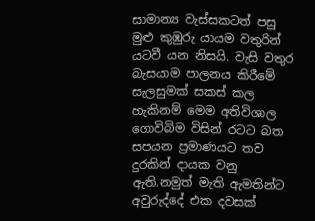සාමාන්‍ය වැස්සකටත් පසු මුළු කුඹුරු යායම වතුරින් යටවී යන නිසයි. වැසි වතුර බැසයාම පාලනය කිරීමේ සැලසුමක් සකස් කල හැකිනම් මෙම අතිවිශාල ගොවිබිම විසින් රටට බත සපයන ප්‍රමාණයට තව දුරකින් දායක වනු ඇති.නමුත් මැති ඇමතින්ට අවුරුද්දේ එක දවසක්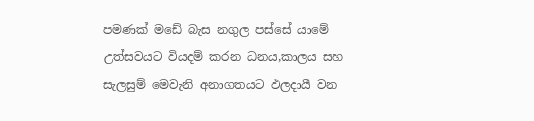පමණක් මඩේ බැස නගුල පස්සේ යාමේ උත්සවයට වියදම් කරන ධනය,කාලය සහ සැලසුම් මෙවැනි අනාගතයට ඵලදායී වන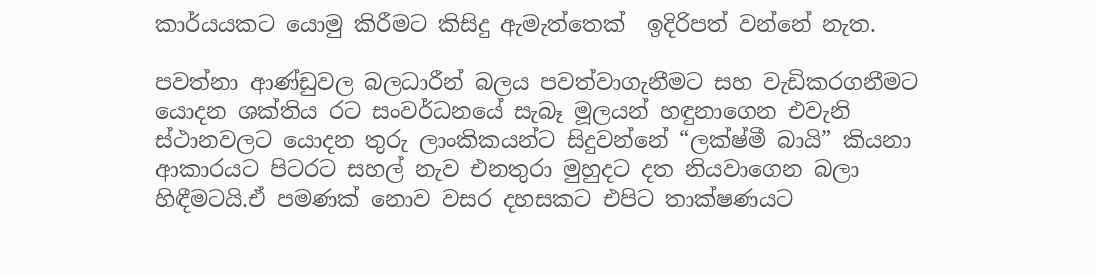කාර්යයකට යොමු කිරීමට කිසිදු ඇමැත්තෙක්  ඉදිරිපත් වන්නේ නැත.

පවත්නා ආණ්ඩුවල බලධාරීන් බලය පවත්වාගැනීමට සහ වැඩිකරගනීමට යොදන ශක්තිය රට සංවර්ධනයේ සැබෑ මූලයන් හඳුනාගෙන එවැනි ස්ථානවලට යොදන තුරු ලාංකිකයන්ට සිදුවන්නේ “ලක්ෂ්මී බායි” කියනා ආකාරයට පිටරට සහල් නැව එනතුරා මුහුදට දත නියවාගෙන බලා හිඳීමටයි.ඒ පමණක් නොව වසර දහසකට එපිට තාක්ෂණයට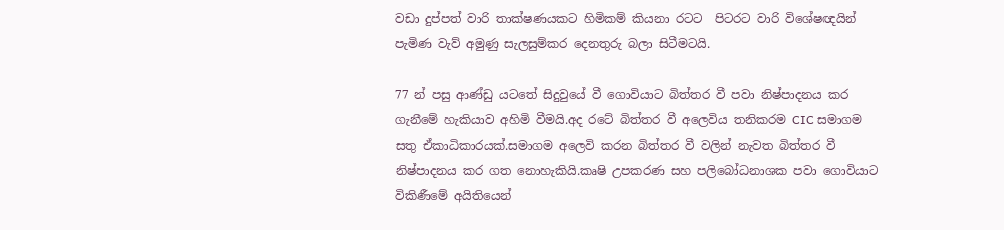වඩා දුප්පත් වාරි තාක්ෂණයකට හිමිකම් කියනා රටට  පිටරට වාරි විශේෂඥයින් පැමිණ වැව් අමුණු සැලසුම්කර දෙනතුරු බලා සිටීමටයි.

77 න් පසු ආණ්ඩු යටතේ සිදුවුයේ වී ගොවියාට බිත්තර වී පවා නිෂ්පාදනය කර ගැනීමේ හැකියාව අහිමි වීමයි.අද රටේ බිත්තර වී අලෙවිය තනිකරම CIC සමාගම සතු ඒකාධිකාරයක්.සමාගම අලෙවි කරන බිත්තර වී වලින් නැවත බිත්තර වී නිෂ්පාදනය කර ගත නොහැකියි.කෘෂි උපකරණ සහ පලිබෝධනාශක පවා ගොවියාට විකිණීමේ අයිතියෙන්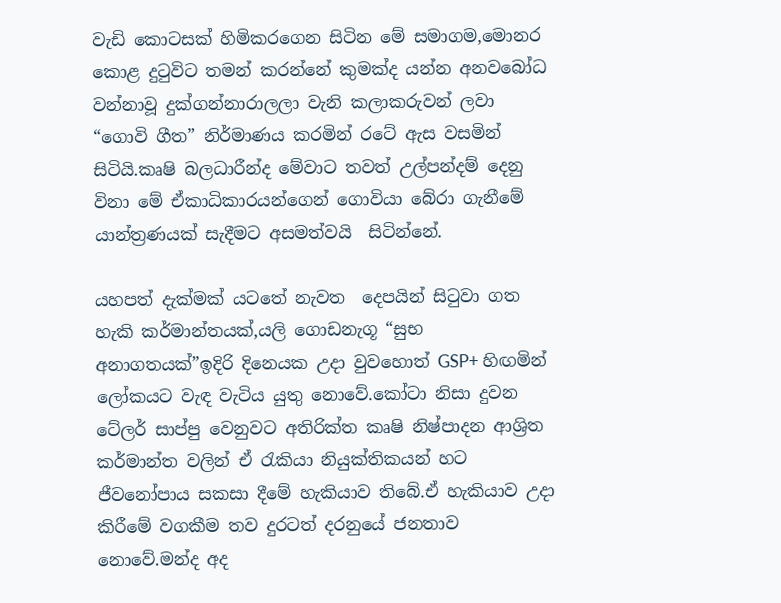වැඩි කොටසක් හිමිකරගෙන සිටින මේ සමාගම,මොනර කොළ දුටුවිට තමන් කරන්නේ කුමක්ද යන්න අනවබෝධ වන්නාවූ දුක්ගන්නාරාලලා වැනි කලාකරුවන් ලවා “ගොවි ගීත” නිර්මාණය කරමින් රටේ ඇස වසමින් සිටියි.කෘෂි බලධාරීන්ද මේවාට තවත් උල්පන්දම් දෙනු විනා මේ ඒකාධිකාරයන්ගෙන් ගොවියා බේරා ගැනීමේ යාන්ත්‍රණයක් සැදීමට අසමත්වයි  සිටින්නේ.

යහපත් දැක්මක් යටතේ නැවත  දෙපයින් සිටුවා ගත හැකි කර්මාන්තයක්,යලි ගොඩනැගූ “සුභ අනාගතයක්”ඉදිරි දිනෙයක උදා වුවහොත් GSP+ හිඟමින් ලෝකයට වැඳ වැටිය යුතු නොවේ.කෝටා නිසා දුවන ටේලර් සාප්පු වෙනුවට අතිරික්ත කෘෂි නිෂ්පාදන ආශ්‍රිත කර්මාන්ත වලින් ඒ රැකියා නියුක්තිකයන් හට ජීවනෝපාය සකසා දීමේ හැකියාව තිබේ.ඒ හැකියාව උදා කිරීමේ වගකීම තව දුරටත් දරනුයේ ජනතාව නොවේ.මන්ද අද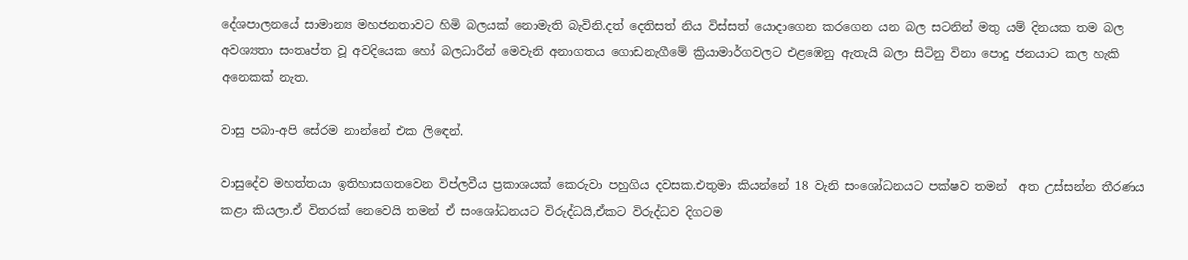දේශපාලනයේ සාමාන්‍ය මහජනතාවට හිමි බලයක් නොමැති බැවිනි.දත් දෙතිසත් නිය විස්සත් යොදාගෙන කරගෙන යන බල සටනින් මතු යම් දිනයක තම බල අවශ්‍යතා සංතෘප්ත වූ අවදියෙක හෝ බලධාරීන් මෙවැනි අනාගතය ගොඩනැගීමේ ක්‍රියාමාර්ගවලට එළඹෙනු ඇතැයි බලා සිටිනු විනා පොදු ජනයාට කල හැකි අනෙකක් නැත.

වාසු පබා-අපි සේරම නාන්නේ එක ලිඳෙන්.

වාසුදේව මහත්තයා ඉතිහාසගතවෙන විප්ලවීය ප්‍රකාශයක් කෙරුවා පහුගිය දවසක.එතුමා කියන්නේ 18 වැනි සංශෝධනයට පක්ෂව තමන්  අත උස්සන්න තීරණය කළා කියලා.ඒ විතරක් නෙවෙයි තමන් ඒ සංශෝධනයට විරුද්ධයි,ඒකට විරුද්ධව දිගටම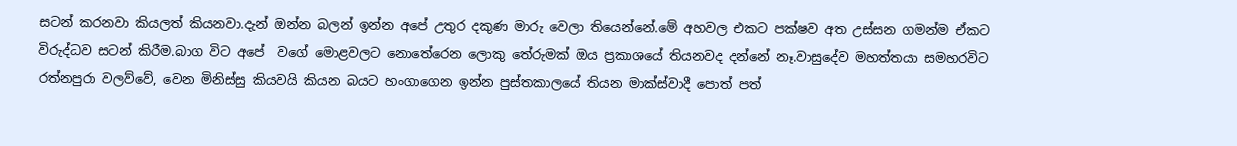සටන් කරනවා කියලත් කියනවා.දැන් ඔන්න බලන් ඉන්න අපේ උතුර දකුණ මාරු වෙලා තියෙන්නේ.මේ අහවල එකට පක්ෂව අත උස්සන ගමන්ම ඒකට විරුද්ධව සටන් කිරීම.බාග විට අපේ  වගේ මොළවලට නොතේරෙන ලොකු තේරුමක් ඔය ප්‍රකාශයේ තියනවද දන්නේ නෑ.වාසුදේව මහත්තයා සමහරවිට රත්නපුරා වලව්වේ, වෙන මිනිස්සු කියවයි කියන බයට හංගාගෙන ඉන්න පුස්තකාලයේ තියන මාක්ස්වාදී පොත් පත්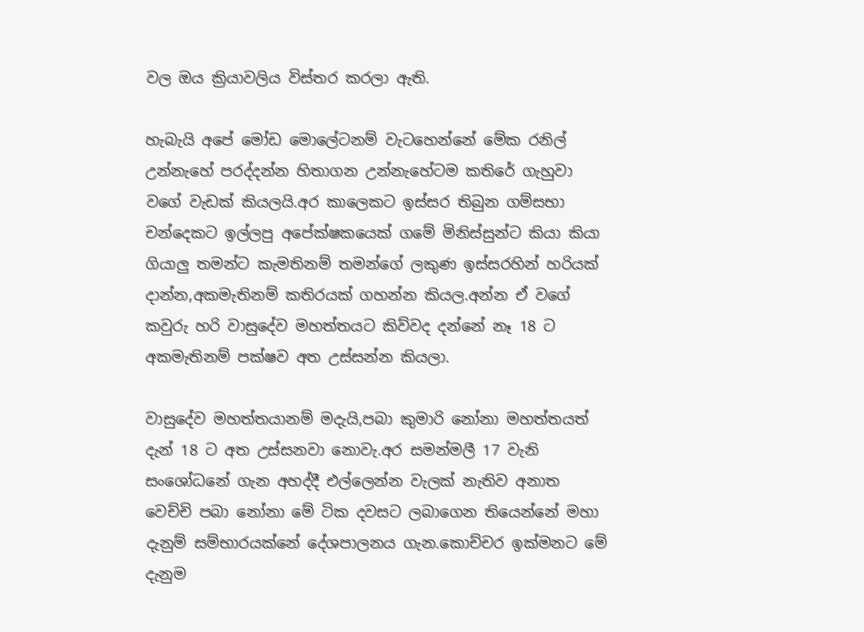වල ඔය ක්‍රියාවලිය විස්තර කරලා ඇති.

හැබැයි අපේ මෝඩ මොලේටනම් වැටහෙන්නේ මේක රනිල් උන්නැහේ පරද්දන්න හිතාගන උන්නැහේටම කතිරේ ගැහුවා වගේ වැඩක් කියලයි.අර කාලෙකට ඉස්සර තිබුන ගම්සභා චන්දෙකට ඉල්ලපු අපේක්ෂකයෙක් ගමේ මිනිස්සුන්ට කියා කියා ගියාලු තමන්ට කැමතිනම් තමන්ගේ ලකුණ ඉස්සරහින් හරියක් දාන්න,අකමැතිනම් කතිරයක් ගහන්න කියල.අන්න ඒ වගේ කවුරු හරි වාසුදේව මහත්තයට කිව්වද දන්නේ නෑ 18 ට අකමැතිනම් පක්ෂව අත උස්සන්න කියලා.

වාසුදේව මහත්තයානම් මදැයි,පබා කුමාරි නෝනා මහත්තයත් දැන් 18 ට අත උස්සනවා නොවැ.අර සමන්මලී 17 වැනි සංශෝධනේ ගැන අහද්දී එල්ලෙන්න වැලක් නැතිව අනාත වෙච්චි පබා නෝනා මේ ටික දවසට ලබාගෙන තියෙන්නේ මහා දැනුම් සම්භාරයක්නේ දේශපාලනය ගැන.කොච්චර ඉක්මනට මේ දැනුම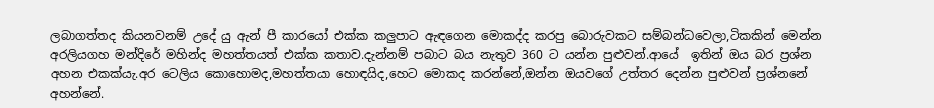ලබාගත්තද කියනවනම් උදේ යු ඇන් පී කාරයෝ එක්ක කලුපාට ඇඳගෙන මොකද්ද කරපු බොරුවකට සම්බන්ධවෙලා,ටිකකින් මෙන්න අරලියගහ මන්දිරේ මහින්ද මහත්තයත් එක්ක කතාව.දැන්නම් පබාට බය නැතුව 360 ට යන්න පුළුවන්.ආයේ  ඉතින් ඔය බර ප්‍රශ්න අහන එකක්යැ.අර ටෙලිය කොහොමද,මහත්තයා හොඳයිද,හෙට මොකද කරන්නේ,ඔන්න ඔයවගේ උත්තර දෙන්න පුළුවන් ප්‍රශ්නනේ අහන්නේ.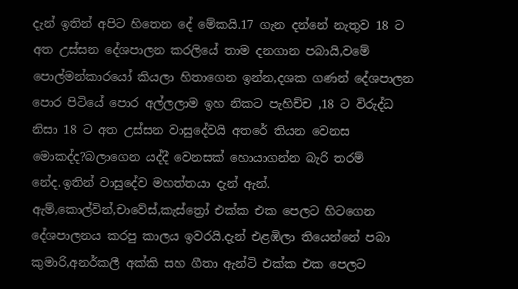දැන් ඉතින් අපිට හිතෙන දේ මේකයි.17 ගැන දන්නේ නැතුව 18 ට අත උස්සන දේශපාලන කරලියේ තාම දනගාන පබායි,වමේ පොල්මන්කාරයෝ කියලා හිතාගෙන ඉන්න,දශක ගණන් දේශපාලන පොර පිටියේ පොර අල්ලලාම ඉහ නිකට පැහිච්ච ,18 ට විරුද්ධ නිසා 18 ට අත උස්සන වාසුදේවයි අතරේ තියන වෙනස මොකද්ද?බලාගෙන යද්දී වෙනසක් හොයාගන්න බැරි තරම් නේද.ඉතින් වාසුදේව මහත්තයා දැන් ඇන්. ඇම්,කොල්වින්,චාවේස්,කැස්ත්‍රෝ එක්ක එක පෙලට හිටගෙන දේශපාලනය කරපු කාලය ඉවරයි.දැන් එළඹිලා තියෙන්නේ පබා කුමාරි,අනර්කලී අක්කි සහ ගීතා ඇන්ටි එක්ක එක පෙලට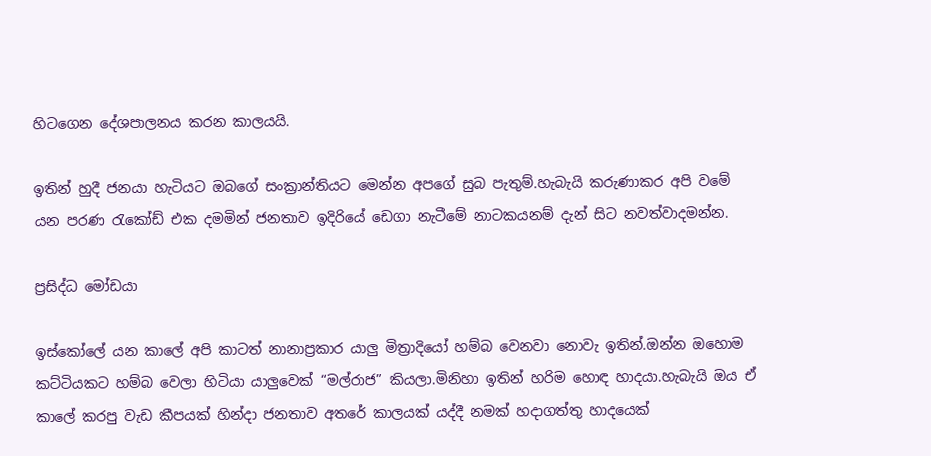හිටගෙන දේශපාලනය කරන කාලයයි.

ඉතින් හුදී ජනයා හැටියට ඔබගේ සංක්‍රාන්තියට මෙන්න අපගේ සුබ පැතුම්.හැබැයි කරුණාකර අපි වමේ යන පරණ රැකෝඩ් එක දමමින් ජනතාව ඉදිරියේ ඩෙගා නැටීමේ නාටකයනම් දැන් සිට නවත්වාදමන්න.

ප්‍රසිද්ධ මෝඩයා

ඉස්කෝලේ යන කාලේ අපි කාටත් නානාප්‍රකාර යාලු මිත්‍රාදියෝ හම්බ වෙනවා නොවැ ඉතින්.ඔන්න ඔහොම කට්ටියකට හම්බ වෙලා හිටියා යාලුවෙක් “මල්රාජ” කියලා.මිනිහා ඉතින් හරිම හොඳ හාදයා.හැබැයි ඔය ඒ කාලේ කරපු වැඩ කීපයක් හින්දා ජනතාව අතරේ කාලයක් යද්දී නමක් හදාගත්තු හාදයෙක්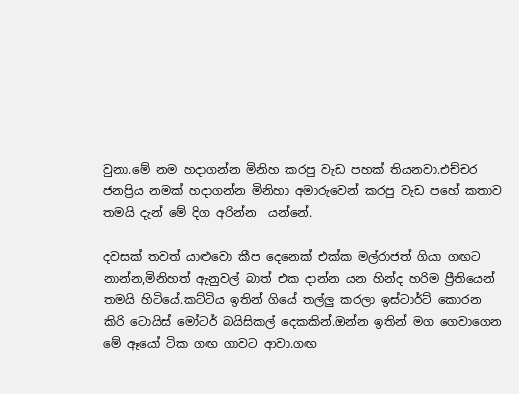වුනා.මේ නම හදාගන්න මිනිහ කරපු වැඩ පහක් තියනවා.එච්චර ජනප්‍රිය නමක් හදාගන්න මිනිහා අමාරුවෙන් කරපු වැඩ පහේ කතාව තමයි දැන් මේ දිග අරින්න  යන්නේ.

දවසක් තවත් යාළුවො කීප දෙනෙක් එක්ක මල්රාජත් ගියා ගඟට නාන්න,මිනිහත් ඇනුවල් බාත් එක දාන්න යන හින්ද හරිම ප්‍රීතියෙන් තමයි හිටියේ.කට්ටිය ඉතින් ගියේ තල්ලු කරලා ඉස්ටාර්ට් කොරන කිරි ටොයිස් මෝටර් බයිසිකල් දෙකකින්.ඔන්න ඉතින් මග ගෙවාගෙන මේ ඈයෝ ටික ගඟ ගාවට ආවා.ගඟ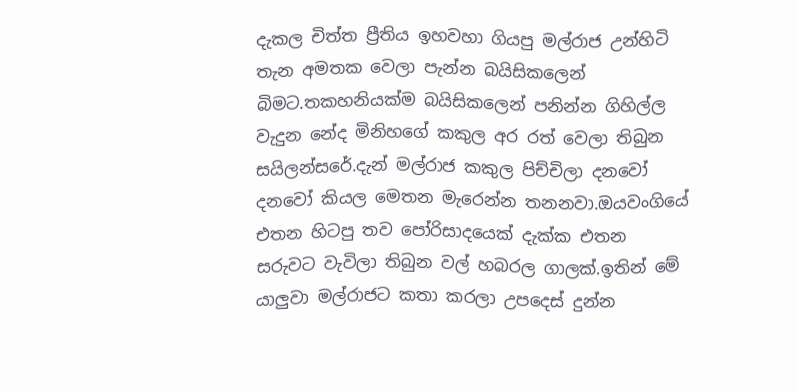දැකල චිත්ත ප්‍රීතිය ඉහවහා ගියපු මල්රාජ උන්හිටි තැන අමතක වෙලා පැන්න බයිසිකලෙන් බිමට.තකහනියක්ම බයිසිකලෙන් පනින්න ගිහිල්ල වැදුන නේද මිනිහගේ කකුල අර රත් වෙලා තිබුන සයිලන්සරේ.දැන් මල්රාජ කකුල පිච්චිලා දනවෝ දනවෝ කියල මෙතන මැරෙන්න තනනවා.ඔයවංගියේ එතන හිටපු තව පෝරිසාදයෙක් දැක්ක එතන සරුවට වැවිලා තිබුන වල් හබරල ගාලක්.ඉතින් මේ යාලුවා මල්රාජට කතා කරලා උපදෙස් දුන්න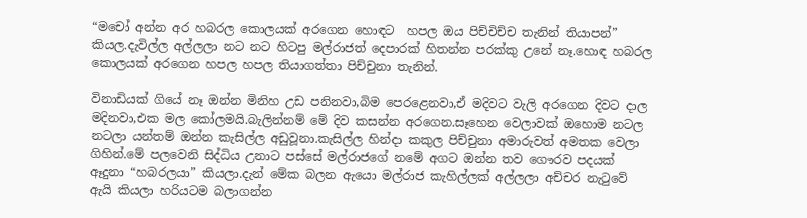“මචෝ අන්න අර හබරල කොලයක් අරගෙන හොඳට  හපල ඔය පිච්චිච්ච තැනින් තියාපන්” කියල.දැවිල්ල අල්ලලා නට නට හිටපු මල්රාජත් දෙපාරක් හිතන්න පරක්කු උනේ නෑ.හොඳ හබරල කොලයක් අරගෙන හපල හපල තියාගත්තා පිච්චුනා තැනින්.

විනාඩියක් ගියේ නෑ ඔන්න මිනිහ උඩ පනිනවා,බිම පෙරළෙනවා,ඒ මදිවට වැලි අරගෙන දිවට දාල මදිනවා,එක මල කෝලමයි.බැලින්නම් මේ දිව කසන්න අරගෙන.සෑහෙන වෙලාවක් ඔහොම නටල නටලා යන්තම් ඔන්න කැසිල්ල අඩුවූනා.කැසිල්ල හින්දා කකුල පිච්චුනා අමාරුවත් අමතක වෙලා ගිහින්.මේ පලවෙනි සිද්ධිය උනාට පස්සේ මල්රාජගේ නමේ අගට ඔන්න තව ගෞරව පදයක් ඈදුනා “හබරලයා” කියලා.දැන් මේක බලන ඇයො මල්රාජ කැහිල්ලක් අල්ලලා අච්චර නැටුවේ ඇයි කියලා හරියටම බලාගන්න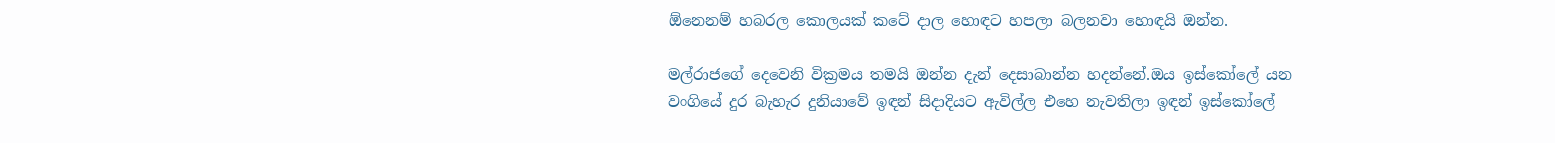ඕනෙනම් හබරල කොලයක් කටේ දාල හොඳට හපලා බලනවා හොඳයි ඔන්න.

මල්රාජගේ දෙවෙනි වික්‍රමය තමයි ඔන්න දැන් දෙසාබාන්න හදන්නේ.ඔය ඉස්කෝලේ යන වංගියේ දුර බැහැර දුනියාවේ ඉඳන් සිදාදියට ඇවිල්ල එහෙ නැවතිලා ඉඳන් ඉස්කෝලේ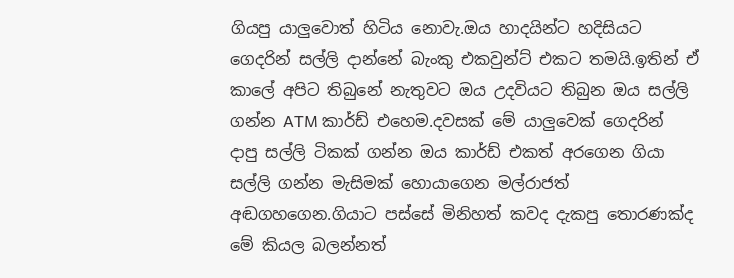ගියපු යාලුවොත් හිටිය නොවැ.ඔය හාදයින්ට හදිසියට ගෙදරින් සල්ලි දාන්නේ බැංකු එකවුන්ට් එකට තමයි.ඉතින් ඒ කාලේ අපිට තිබුනේ නැතුවට ඔය උදවියට තිබුන ඔය සල්ලි ගන්න ATM කාර්ඩ් එහෙම.දවසක් මේ යාලුවෙක් ගෙදරින් දාපු සල්ලි ටිකක් ගන්න ඔය කාර්ඩ් එකත් අරගෙන ගියා සල්ලි ගන්න මැසිමක් හොයාගෙන මල්රාජත් අඬගහගෙන.ගියාට පස්සේ මිනිහත් කවද දැකපු තොරණක්ද මේ කියල බලන්නත්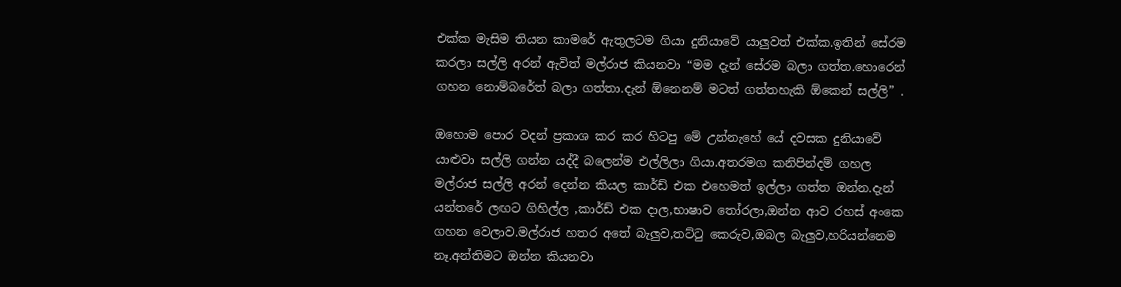එක්ක මැසිම තියන කාමරේ ඇතුලටම ගියා දුනියාවේ යාලුවත් එක්ක.ඉතින් සේරම කරලා සල්ලි අරන් ඇවිත් මල්රාජ කියනවා “මම දැන් සේරම බලා ගත්ත.හොරෙන් ගහන නොම්බරේත් බලා ගත්තා.දැන් ඕනෙනම් මටත් ගත්තහැකි ඕකෙන් සල්ලි” .

ඔහොම පොර වදන් ප්‍රකාශ කර කර හිටපු මේ උන්නැහේ යේ දවසක දුනියාවේ යාළුවා සල්ලි ගන්න යද්දී බලෙන්ම එල්ලිලා ගියා.අතරමග කනිපින්දම් ගහල මල්රාජ සල්ලි අරන් දෙන්න කියල කාර්ඩ් එක එහෙමත් ඉල්ලා ගත්ත ඔන්න.දැන් යන්තරේ ලඟට ගිහිල්ල ,කාර්ඩ් එක දාල,භාෂාව තෝරලා,ඔන්න ආව රහස් අංකෙ ගහන වෙලාව.මල්රාජ හතර අතේ බැලුව,තට්ටු කෙරුව,ඔබල බැලුව,හරියන්නෙම නෑ.අන්තිමට ඔන්න කියනවා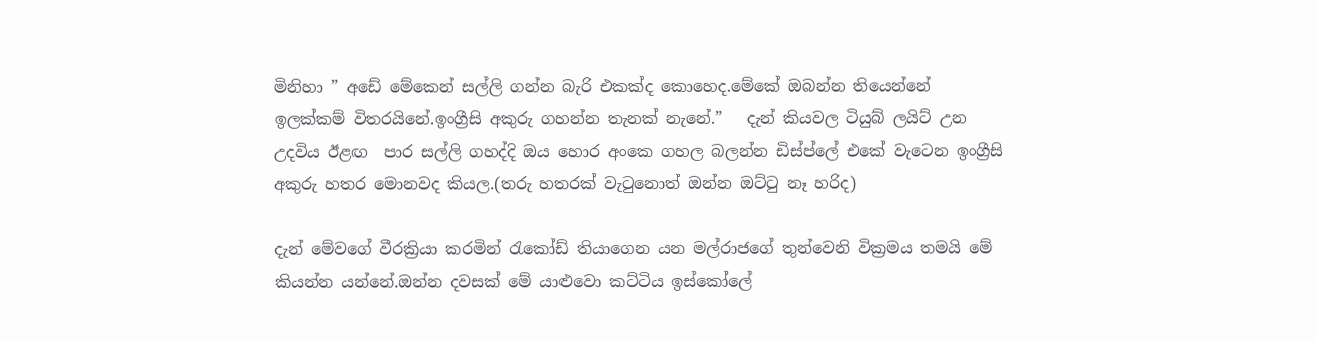මිනිහා ” අඩේ මේකෙන් සල්ලි ගන්න බැරි එකක්ද කොහෙද.මේකේ ඔබන්න තියෙන්නේ ඉලක්කම් විතරයිනේ.ඉංග්‍රීසි අකුරු ගහන්න තැනක් නැනේ.”   දැන් කියවල ටියුබ් ලයිට් උන උදවිය ඊළඟ  පාර සල්ලි ගහද්දි ඔය හොර අංකෙ ගහල බලන්න ඩිස්ප්ලේ එකේ වැටෙන ඉංග්‍රීසි අකුරු හතර මොනවද කියල.(තරු හතරක් වැටුනොත් ඔන්න ඔට්ටු නෑ හරිද)

දැන් මේවගේ වීරක්‍රියා කරමින් රැකෝඩ් තියාගෙන යන මල්රාජගේ තුන්වෙනි වික්‍රමය තමයි මේ කියන්න යන්නේ.ඔන්න දවසක් මේ යාළුවො කට්ටිය ඉස්කෝලේ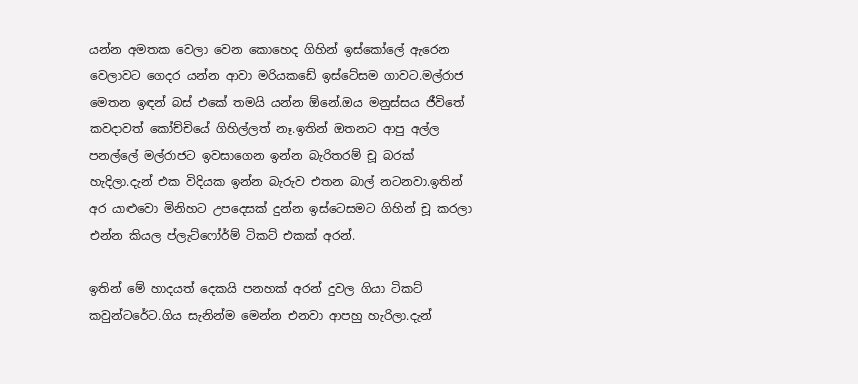යන්න අමතක වෙලා වෙන කොහෙද ගිහින් ඉස්කෝලේ ඇරෙන වෙලාවට ගෙදර යන්න ආවා මරියකඩේ ඉස්ටේසම ගාවට.මල්රාජ මෙතන ඉඳන් බස් එකේ තමයි යන්න ඕනේ.ඔය මනුස්සය ජීවිතේ කවදාවත් කෝච්චියේ ගිහිල්ලත් නෑ.ඉතින් ඔතනට ආපු අල්ල පනල්ලේ මල්රාජට ඉවසාගෙන ඉන්න බැරිතරම් චූ බරක් හැදිලා.දැන් එක විදියක ඉන්න බැරුව එතන බාල් නටනවා.ඉතින් අර යාළුවො මිනිහට උපදෙසක් දුන්න ඉස්ටෙසමට ගිහින් චූ කරලා එන්න කියල ප්ලැට්ෆෝර්ම් ටිකට් එකක් අරන්.

ඉතින් මේ හාදයත් දෙකයි පනහක් අරන් දුවල ගියා ටිකට් කවුන්ටරේට.ගිය සැනින්ම මෙන්න එනවා ආපහු හැරිලා.දැන්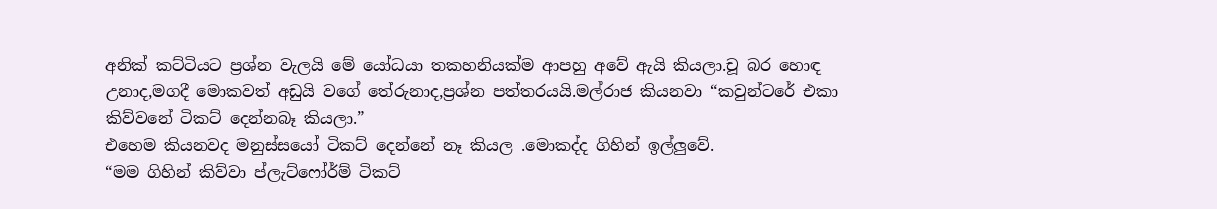අනික් කට්ටියට ප්‍රශ්න වැලයි මේ යෝධයා තකහනියක්ම ආපහු අවේ ඇයි කියලා.චූ බර හොඳ උනාද,මගදී මොකවත් අඩුයි වගේ තේරුනාද,ප්‍රශ්න පත්තරයයි.මල්රාජ කියනවා “කවුන්ටරේ එකා කිව්වනේ ටිකට් දෙන්නබෑ කියලා.”
එහෙම කියනවද මනුස්සයෝ ටිකට් දෙන්නේ නෑ කියල .මොකද්ද ගිහින් ඉල්ලුවේ.
“මම ගිහින් කිව්වා ප්ලැට්ෆෝර්ම් ටිකට්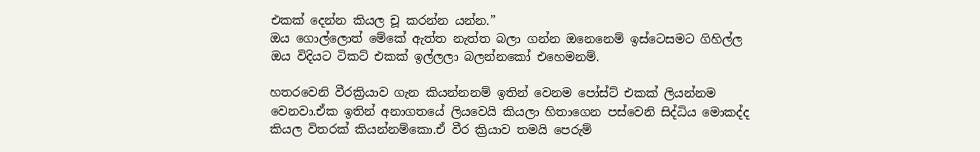එකක් දෙන්න කියල චූ කරන්න යන්න.”
ඔය ගොල්ලොත් මේකේ ඇත්ත නැත්ත බලා ගන්න ඔනෙනෙම් ඉස්ටෙසමට ගිහිල්ල ඔය විදියට ටිකට් එකක් ඉල්ලලා බලන්නකෝ එහෙමනම්.

හතරවෙනි වීරක්‍රියාව ගැන කියන්නනම් ඉතින් වෙනම පෝස්ට් එකක් ලියන්නම වෙනවා.ඒක ඉතින් අනාගතයේ ලියවෙයි කියලා හිතාගෙන පස්වෙනි සිද්ධිය මොකද්ද කියල විතරක් කියන්නම්කො.ඒ වීර ක්‍රියාව තමයි පෙරුම්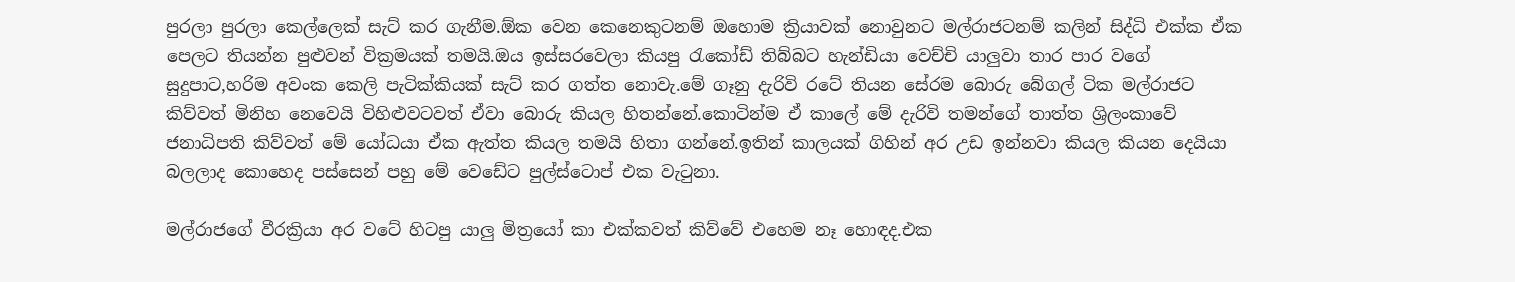පුරලා පුරලා කෙල්ලෙක් සැට් කර ගැනීම.ඕක වෙන කෙනෙකුටනම් ඔහොම ක්‍රියාවක් නොවුනට මල්රාජටනම් කලින් සිද්ධි එක්ක ඒක පෙලට තියන්න පුළුවන් වික්‍රමයක් තමයි.ඔය ඉස්සරවෙලා කියපු රැකෝඩ් තිබ්බට හැන්ඩියා වෙච්චි යාලුවා තාර පාර වගේ සුදුපාට,හරිම අවංක කෙලි පැටික්කියක් සැට් කර ගත්ත නොවැ.මේ ගෑනු දැරිවි රටේ තියන සේරම බොරු බේගල් ටික මල්රාජට කිව්වත් මිනිහ නෙවෙයි විහිළුවටවත් ඒවා බොරු කියල හිතන්නේ.කොටින්ම ඒ කාලේ මේ දැරිවි තමන්ගේ තාත්ත ශ්‍රිලංකාවේ ජනාධිපති කිව්වත් මේ යෝධයා ඒක ඇත්ත කියල තමයි හිතා ගන්නේ.ඉතින් කාලයක් ගිහින් අර උඩ ඉන්නවා කියල කියන දෙයියා බලලාද කොහෙද පස්සෙන් පහු මේ වෙඩේට පුල්ස්ටොප් එක වැටුනා.

මල්රාජගේ වීරක්‍රියා අර වටේ හිටපු යාලු මිත්‍රයෝ කා එක්කවත් කිව්වේ එහෙම නෑ හොඳද.එක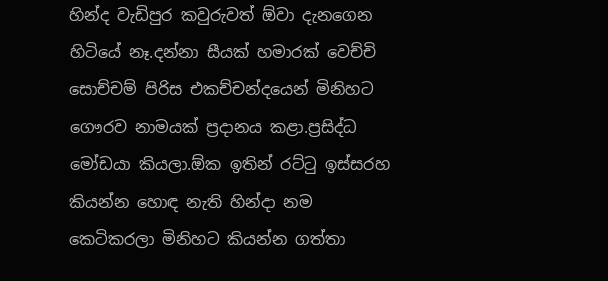හින්ද වැඩිපුර කවුරුවත් ඕවා දැනගෙන හිටියේ නෑ.දන්නා සීයක් හමාරක් වෙච්චි සොච්චම් පිරිස එකච්චන්දයෙන් මිනිහට ගෞරව නාමයක් ප්‍රදානය කළා.ප්‍රසිද්ධ මෝඩයා කියලා.ඕක ඉතින් රට්ටු ඉස්සරහ කියන්න හොඳ නැති හින්දා නම කෙටිකරලා මිනිහට කියන්න ගත්තා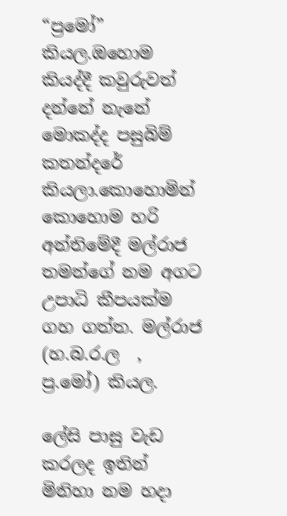“ප්‍රමෝ” කියල.ඔහොම කියද්දී කවුරුවත් දන්නේ නැනේ මොකද්ද පසුබිම් කතන්දරේ කියලා.කොහොමින් කොහොම හරි අන්තිමේදී මල්රාජ තමන්ගේ නම අගට උපාධි කීපයක්ම ගහ ගත්ත. මල්රාජ (හ.බ.ර.ල  ,  ප්‍ර.මෝ) කියල.

ලේසි පාසු වැඩ කරලද ඉතින් මිනිහා නම හදා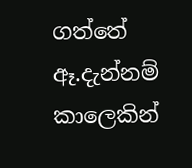ගත්තේ ඈ.දැන්නම් කාලෙකින්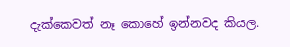දැක්කෙවත් නෑ කොහේ ඉන්නවද කියල.